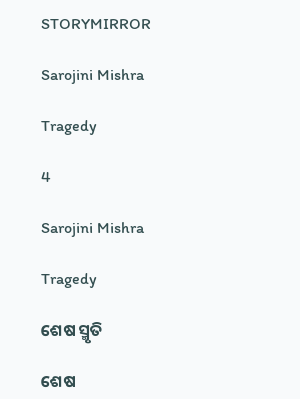STORYMIRROR

Sarojini Mishra

Tragedy

4

Sarojini Mishra

Tragedy

ଶେଷ ସ୍ମୃତି

ଶେଷ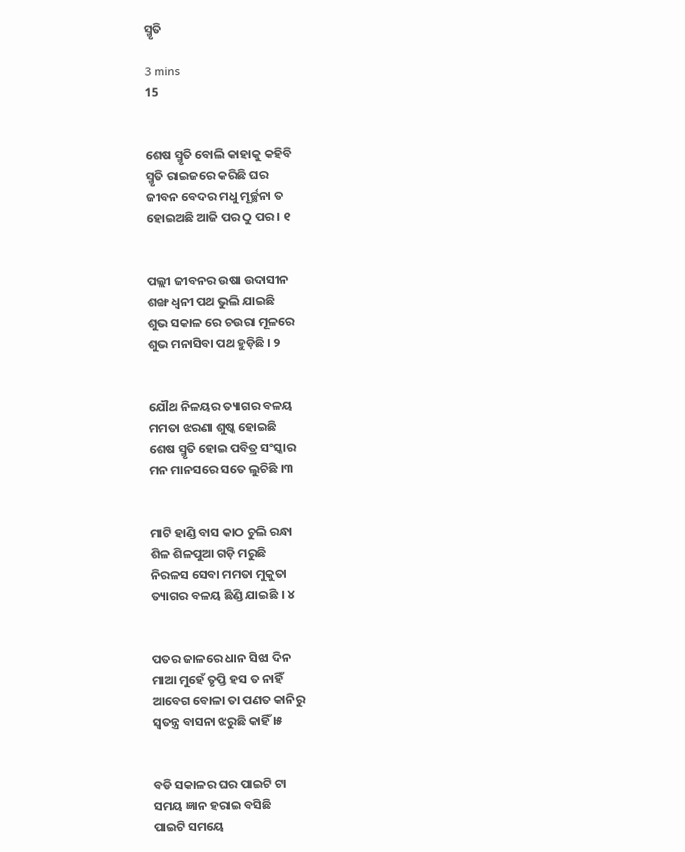ସ୍ମୃତି

3 mins
15


ଶେଷ ସ୍ମୃତି ବୋଲି କାହାକୁ କହିବି
ସ୍ମୃତି ରାଇଜରେ କରିଛି ଘର
ଜୀବନ ବେଦର ମଧୁ ମୂର୍ଚ୍ଛନା ତ
ହୋଇଅଛି ଆଜି ପର ଠୁ ପର । ୧


ପଲ୍ଲୀ ଜୀବନର ଉଷା ଉଦାସୀନ
ଶଙ୍ଖ ଧ୍ଵନୀ ପଥ ଭୁଲି ଯାଇଛି
ଶୁଭ ସକାଳ ରେ ଚଉରା ମୂଳରେ
ଶୁଭ ମନାସିବା ପଥ ହୁଡ଼ିଛି । ୨


ଯୌଥ ନିଳୟର ତ୍ୟାଗର ବଳୟ
ମମତା ଝରଣା ଶୁଷ୍କ ହୋଇଛି
ଶେଷ ସ୍ମୃତି ହୋଇ ପବିତ୍ର ସଂସ୍କାର
ମନ ମାନସରେ ସତେ ଲୁଚିଛି ।୩


ମାଟି ହାଣ୍ଡି ବାସ କାଠ ଚୁଲି ରନ୍ଧା
ଶିଳ ଶିଳପୁଆ ଗଡ଼ି ମରୁଛି
ନିରଳସ ସେବା ମମତା ମୁକୁତା
ତ୍ୟାଗର ବଳୟ ଛିଣ୍ଡି ଯାଇଛି । ୪


ପତର ଜାଳରେ ଧାନ ସିଝା ଦିନ
ମାଆ ମୁହେଁ ତୃପ୍ତି ହସ ତ ନାହିଁ
ଆବେଗ ବୋଳା ତା ପଣତ କାନିରୁ
ସ୍ୱତନ୍ତ୍ର ବାସନା ଝରୁଛି କାହିଁ ।୫


ବଡି ସକାଳର ଘର ପାଇଟି ଟା
ସମୟ ଜ୍ଞାନ ହରାଇ ବସିଛି
ପାଇଟି ସମୟେ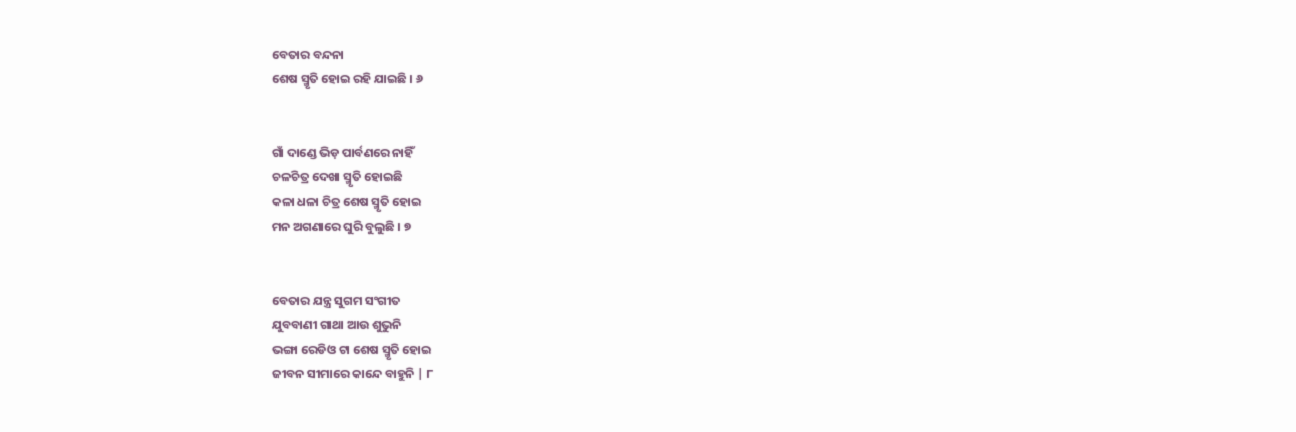ବେତାର ବନ୍ଦନା
ଶେଷ ସ୍ମୃତି ହୋଇ ରହି ଯାଇଛି । ୬


ଗାଁ ଦାଣ୍ଡେ ଭିଡ଼ ପାର୍ବଣରେ ନାହିଁ
ଚଳଚିତ୍ର ଦେଖା ସ୍ମୃତି ହୋଇଛି
କଳା ଧଳା ଚିତ୍ର ଶେଷ ସ୍ମୃତି ହୋଇ
ମନ ଅଗଣାରେ ଘୁରି ବୁଲୁଛି । ୭


ବେତାର ଯନ୍ତ୍ର ସୁଗମ ସଂଗୀତ
ଯୁବବାଣୀ ଗାଥା ଆଉ ଶୁଭୁନି
ଭଙ୍ଗା ରେଡିଓ ଟା ଶେଷ ସ୍ମୃତି ହୋଇ
ଜୀବନ ସୀମାରେ କାନ୍ଦେ ବାହୁନି | ୮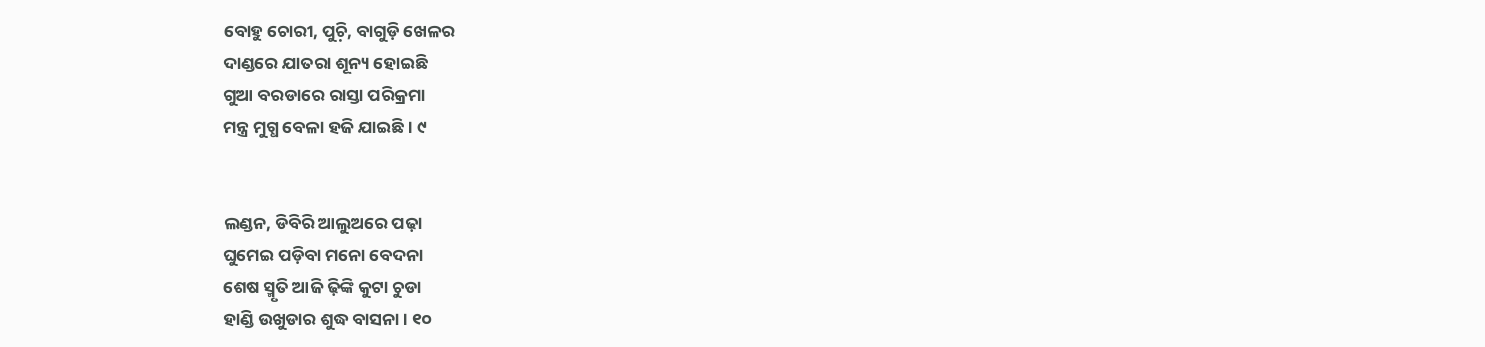ବୋହୁ ଚୋରୀ, ପୁଚ଼ି, ବାଗୁଡ଼ି ଖେଳର
ଦାଣ୍ଡରେ ଯାତରା ଶୂନ୍ୟ ହୋଇଛି
ଗୁଆ ବରଡାରେ ରାସ୍ତା ପରିକ୍ରମା
ମନ୍ତ୍ର ମୁଗ୍ଧ ବେଳା ହଜି ଯାଇଛି । ୯


ଲଣ୍ଡନ, ଡିବିରି ଆଲୁଅରେ ପଢ଼ା
ଘୁମେଇ ପଡ଼ିବା ମନୋ ବେଦନା
ଶେଷ ସ୍ମୃତି ଆଜି ଢ଼ିଙ୍କି କୁଟା ଚୁଡା
ହାଣ୍ଡି ଉଖୁଡାର ଶୁଦ୍ଧ ବାସନା । ୧୦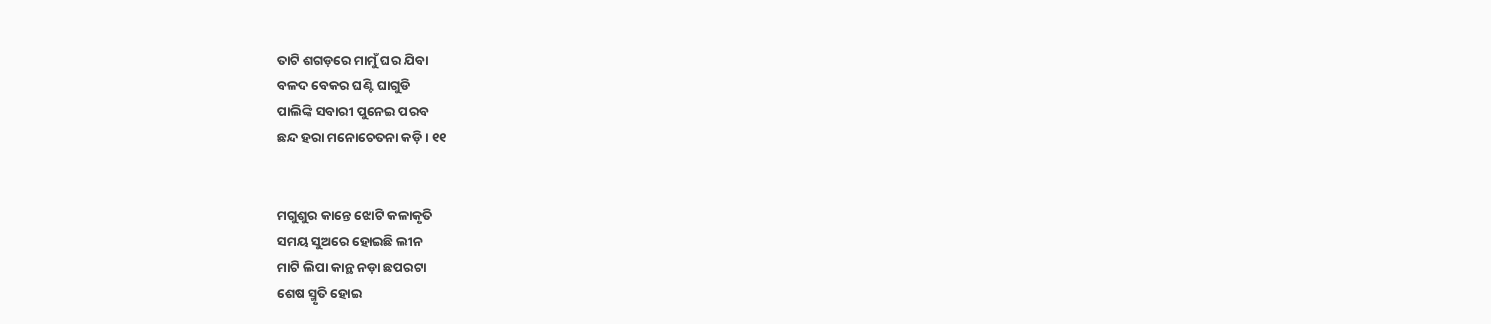ତାଟି ଶଗଡ଼ରେ ମାମୁଁ ଘର ଯିବା
ବଳଦ ବେକର ଘଣ୍ଟି ଘାଗୁଡି
ପାଲିଙ୍କି ସବାରୀ ପୁନେଇ ପରବ
ଛନ୍ଦ ହରା ମନୋଚେତନା କଡ଼ି । ୧୧


ମଗୁଶୁର କାନ୍ତେ ଝୋଟି କଳାକୃତି
ସମୟ ସୁଅରେ ହୋଇଛି ଲୀନ
ମାଟି ଲିପା କାନ୍ଥ ନଡ଼ା ଛପରଟା
ଶେଷ ସ୍ମୃତି ହୋଇ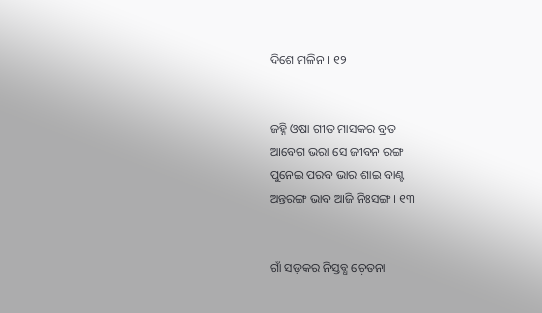ଦିଶେ ମଳିନ । ୧୨


ଜହ୍ନି ଓଷା ଗୀତ ମାସକର ବ୍ରତ
ଆବେଗ ଭରା ସେ ଜୀବନ ରଙ୍ଗ
ପୁନେଇ ପରବ ଭାର ଶାଇ ବାଣ୍ଟ
ଅନ୍ତରଙ୍ଗ ଭାବ ଆଜି ନିଃସଙ୍ଗ । ୧୩


ଗାଁ ସଡ଼କର ନିସ୍ତବ୍ଧ ଚ଼େତନା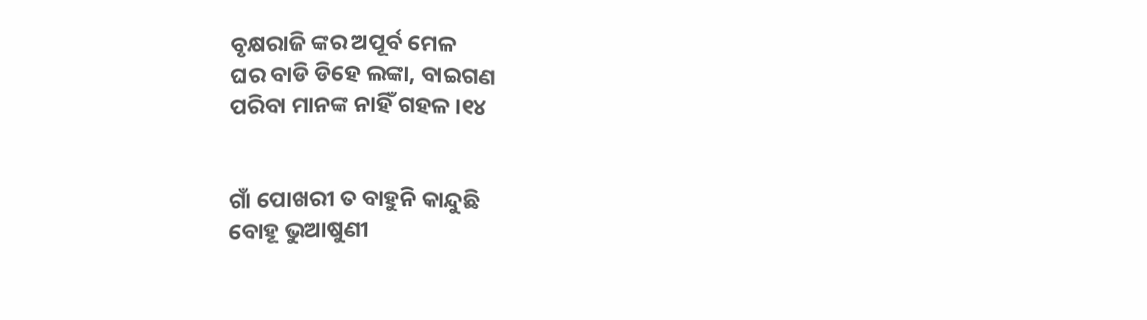ବୃକ୍ଷରାଜି ଙ୍କର ଅପୂର୍ବ ମେଳ
ଘର ବାଡି ଡିହେ ଲଙ୍କା, ବାଇଗଣ
ପରିବା ମାନଙ୍କ ନାହିଁ ଗହଳ ।୧୪


ଗାଁ ପୋଖରୀ ତ ବାହୁନି କାନ୍ଦୁଛି
ବୋହୂ ଭୁଆଷୁଣୀ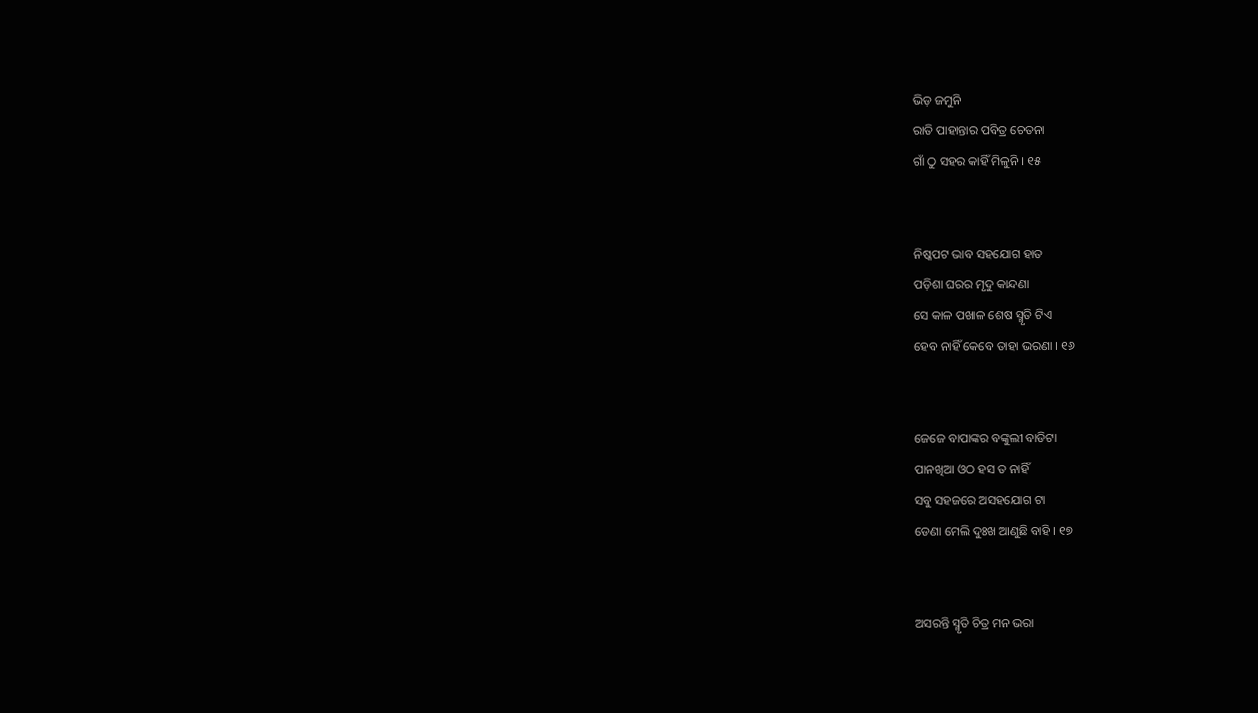ଭିଡ଼ ଜମୁନି
ରାତି ପାହାନ୍ତାର ପବିତ୍ର ଚେତନା
ଗାଁ ଠୁ ସହର କାହିଁ ମିଳୁନି । ୧୫


ନିଷ୍କପଟ ଭାବ ସହଯୋଗ ହାତ
ପଡ଼ିଶା ଘରର ମୃଦୁ କାନ୍ଦଣା
ସେ କାଳ ପଖାଳ ଶେଷ ସ୍ମୃତି ଟିଏ
ହେବ ନାହିଁ କେବେ ତାହା ଭରଣା । ୧୬


ଜେଜେ ବାପାଙ୍କର ବଙ୍କୁଲୀ ବାଡିଟା
ପାନଖିଆ ଓଠ ହସ ତ ନାହିଁ
ସବୁ ସହଜରେ ଅସହଯୋଗ ଟା
ଡେଣା ମେଲି ଦୁଃଖ ଆଣୁଛି ବାହି । ୧୭


ଅସରନ୍ତି ସ୍ମୃତି ଚିତ୍ର ମନ ଭରା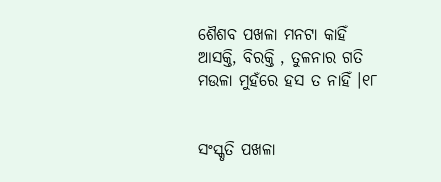ଶୈଶବ ପଖଳା ମନଟା କାହିଁ
ଆସକ୍ତି, ବିରକ୍ତି , ତୁଳନାର ଗତି
ମଉଳା ମୁହଁରେ ହସ ତ ନାହିଁ ।୧୮


ସଂସ୍କୃତି ପଖଳା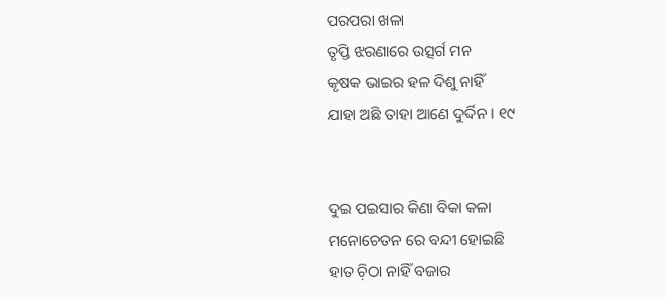ପରପରା ଖଳା
ତୃପ୍ତି ଝରଣାରେ ଉତ୍ସର୍ଗ ମନ
କୃଷକ ଭାଇର ହଳ ଦିଶୁ ନାହିଁ
ଯାହା ଅଛି ତାହା ଆଣେ ଦୁର୍ଦ୍ଦିନ । ୧୯


ଦୁଇ ପଇସାର କିଣା ବିକା କଳା
ମନୋଚେତନ ରେ ବନ୍ଦୀ ହୋଇଛି
ହାତ ଚ଼ିଠା ନାହିଁ ବଜାର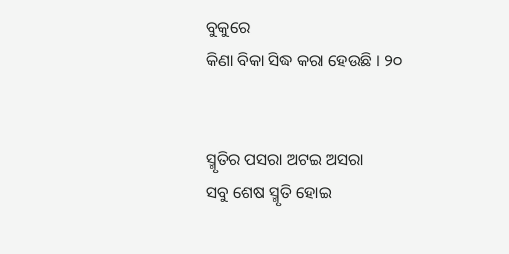ବୁକୁରେ
କିଣା ବିକା ସିଦ୍ଧ କରା ହେଉଛି । ୨୦


ସ୍ମୃତିର ପସରା ଅଟଇ ଅସରା
ସବୁ ଶେଷ ସ୍ମୃତି ହୋଇ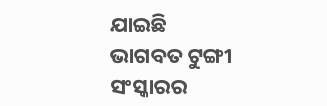ଯାଇଛି
ଭାଗବତ ଟୁଙ୍ଗୀ ସଂସ୍କାରର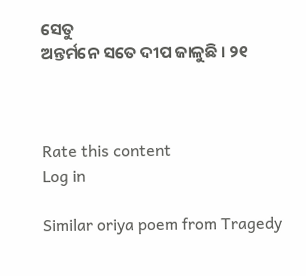ସେତୁ
ଅନ୍ତର୍ମନେ ସତେ ଦୀପ ଜାଳୁଛି । ୨୧



Rate this content
Log in

Similar oriya poem from Tragedy